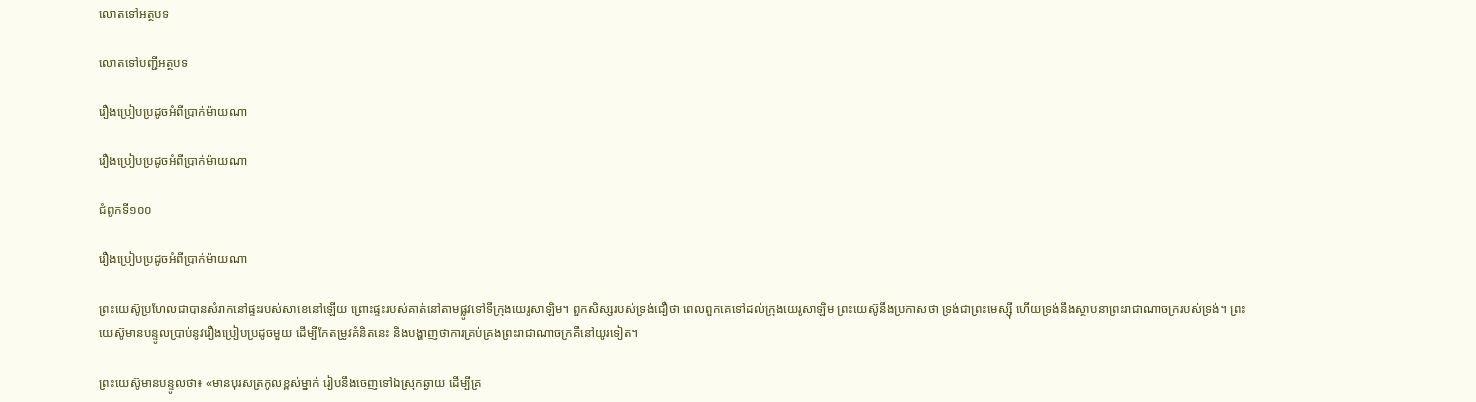លោតទៅអត្ថបទ

លោតទៅបញ្ជីអត្ថបទ

រឿងប្រៀបប្រដូចអំពីប្រាក់ម៉ាយណា

រឿងប្រៀបប្រដូចអំពីប្រាក់ម៉ាយណា

ជំពូកទី១០០

រឿងប្រៀបប្រដូចអំពីប្រាក់ម៉ាយណា

ព្រះយេស៊ូប្រហែលជាបានសំរាកនៅផ្ទះរបស់សាខេនៅឡើយ ព្រោះផ្ទះរបស់គាត់នៅតាមផ្លូវទៅទីក្រុងយេរូសាឡិម។ ពួកសិស្សរបស់ទ្រង់ជឿថា ពេលពួកគេទៅដល់ក្រុងយេរូសាឡិម ព្រះយេស៊ូនឹងប្រកាសថា ទ្រង់ជាព្រះមេស្ស៊ី ហើយទ្រង់នឹងស្ថាបនាព្រះរាជាណាចក្ររបស់ទ្រង់។ ព្រះយេស៊ូមានបន្ទូលប្រាប់នូវរឿងប្រៀបប្រដូចមួយ ដើម្បីកែតម្រូវគំនិតនេះ និងបង្ហាញថាការគ្រប់គ្រងព្រះរាជាណាចក្រគឺនៅយូរទៀត។

ព្រះយេស៊ូមានបន្ទូលថា៖ «មានបុរសត្រកូលខ្ពស់ម្នាក់ រៀបនឹងចេញទៅឯស្រុកឆ្ងាយ ដើម្បីគ្រ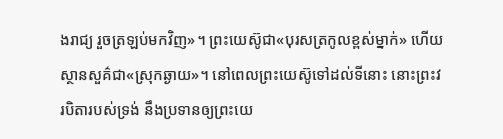ងរាជ្យ រួចត្រឡប់មកវិញ»។ ព្រះយេស៊ូជា«បុរសត្រកូលខ្ពស់ម្នាក់» ហើយស្ថានសួគ៌ជា«ស្រុកឆ្ងាយ»។ នៅពេលព្រះយេស៊ូទៅដល់ទីនោះ នោះព្រះវរបិតារបស់ទ្រង់ នឹងប្រទានឲ្យព្រះយេ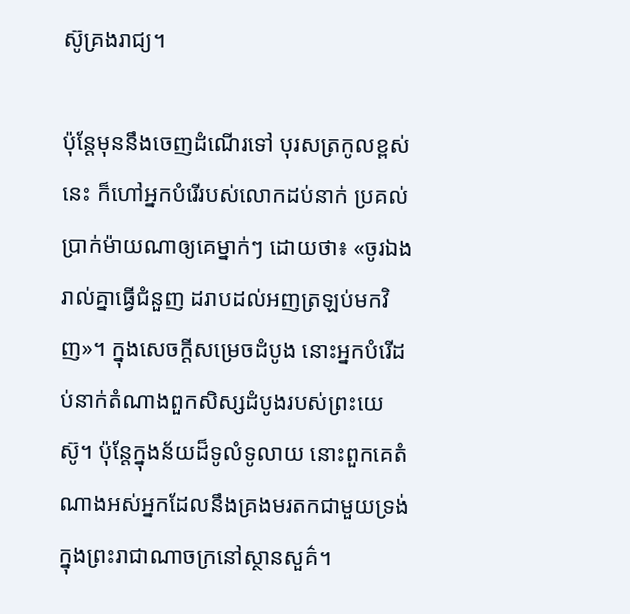ស៊ូគ្រងរាជ្យ។

ប៉ុន្តែមុននឹងចេញដំណើរទៅ បុរសត្រកូលខ្ពស់នេះ ក៏ហៅអ្នកបំរើរបស់លោកដប់នាក់ ប្រគល់ប្រាក់ម៉ាយណាឲ្យគេម្នាក់ៗ ដោយថា៖ «ចូរឯងរាល់គ្នាធ្វើជំនួញ ដរាបដល់អញត្រឡប់មកវិញ»។ ក្នុងសេចក្ដីសម្រេចដំបូង នោះអ្នកបំរើដប់នាក់តំណាងពួកសិស្សដំបូងរបស់ព្រះយេស៊ូ។ ប៉ុន្តែក្នុងន័យដ៏ទូលំទូលាយ នោះពួកគេតំណាងអស់អ្នកដែលនឹងគ្រងមរតកជាមួយទ្រង់ ក្នុងព្រះរាជាណាចក្រនៅស្ថានសួគ៌។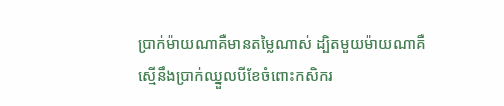ប្រាក់ម៉ាយណាគឺមានតម្លៃណាស់ ដ្បិតមួយម៉ាយណាគឺស្មើនឹងប្រាក់ឈ្នួលបីខែចំពោះកសិករ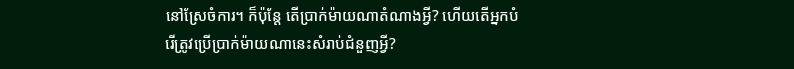នៅស្រែចំការ។ ក៏ប៉ុន្តែ តើប្រាក់ម៉ាយណាតំណាងអ្វី? ហើយតើអ្នកបំរើត្រូវប្រើប្រាក់ម៉ាយណានេះសំរាប់ជំនួញអ្វី?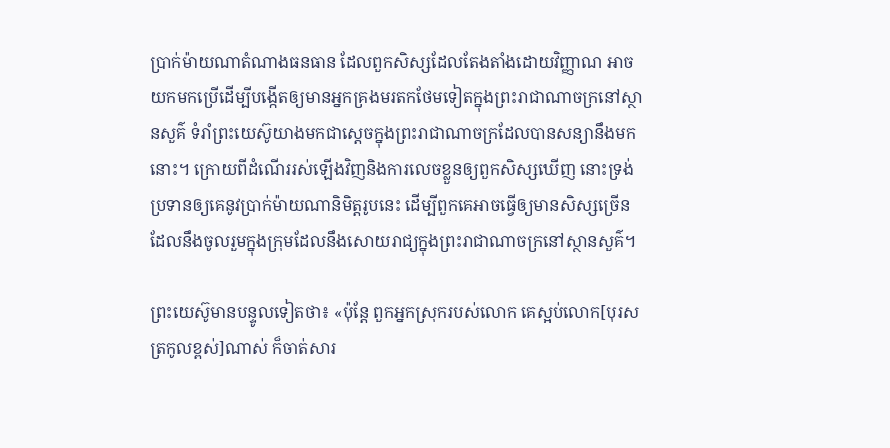ប្រាក់ម៉ាយណាតំណាងធនធាន ដែលពួកសិស្សដែលតែងតាំងដោយវិញ្ញាណ អាចយកមកប្រើដើម្បីបង្កើតឲ្យមានអ្នកគ្រងមរតកថែមទៀតក្នុងព្រះរាជាណាចក្រនៅស្ថានសួគ៌ ទំរាំព្រះយេស៊ូយាងមកជាស្តេចក្នុងព្រះរាជាណាចក្រដែលបានសន្យានឹងមកនោះ។ ក្រោយពីដំណើររស់ឡើងវិញនិងការលេចខ្លួនឲ្យពួកសិស្សឃើញ នោះទ្រង់ប្រទានឲ្យគេនូវប្រាក់ម៉ាយណានិមិត្តរូបនេះ ដើម្បីពួកគេអាចធ្វើឲ្យមានសិស្សច្រើន ដែលនឹងចូលរួមក្នុងក្រុមដែលនឹងសោយរាជ្យក្នុងព្រះរាជាណាចក្រនៅស្ថានសួគ៌។

ព្រះយេស៊ូមានបន្ទូលទៀតថា៖ «ប៉ុន្តែ ពួកអ្នកស្រុករបស់លោក គេស្អប់លោក[បុរសត្រកូលខ្ពស់]ណាស់ ក៏ចាត់សារ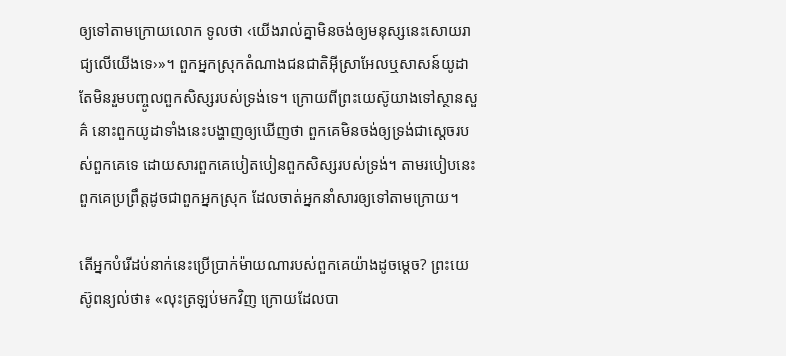ឲ្យទៅតាមក្រោយលោក ទូលថា ‹យើងរាល់គ្នាមិនចង់ឲ្យមនុស្សនេះសោយរាជ្យលើយើងទេ›»។ ពួកអ្នកស្រុកតំណាងជនជាតិអ៊ីស្រាអែលឬសាសន៍យូដា តែមិនរួមបញ្ចូលពួកសិស្សរបស់ទ្រង់ទេ។ ក្រោយពីព្រះយេស៊ូយាងទៅស្ថានសួគ៌ នោះពួកយូដាទាំងនេះបង្ហាញឲ្យឃើញថា ពួកគេមិនចង់ឲ្យទ្រង់ជាស្តេចរបស់ពួកគេទេ ដោយសារពួកគេបៀតបៀនពួកសិស្សរបស់ទ្រង់។ តាមរបៀបនេះ ពួកគេប្រព្រឹត្តដូចជាពួកអ្នកស្រុក ដែលចាត់អ្នកនាំសារឲ្យទៅតាមក្រោយ។

តើអ្នកបំរើដប់នាក់នេះប្រើប្រាក់ម៉ាយណារបស់ពួកគេយ៉ាងដូចម្ដេច? ព្រះយេស៊ូពន្យល់ថា៖ «លុះត្រឡប់មកវិញ ក្រោយដែលបា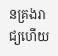នគ្រងរាជ្យហើយ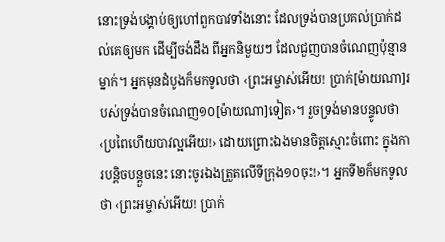នោះទ្រង់បង្គាប់ឲ្យហៅពួកបាវទាំងនោះ ដែលទ្រង់បានប្រគល់ប្រាក់ដល់គេឲ្យមក ដើម្បីចង់ដឹង ពីអ្នកនិមួយៗ ដែលជួញបានចំណេញប៉ុន្មានម្នាក់។ អ្នកមុនដំបូងក៏មកទូលថា ‹ព្រះអម្ចាស់អើយ! ប្រាក់[ម៉ាយណា]របស់ទ្រង់បានចំណេញ១០[ម៉ាយណា]ទៀត›។ រួចទ្រង់មានបន្ទូលថា ‹ប្រពៃហើយបាវល្អអើយ!› ដោយព្រោះឯងមានចិត្តស្មោះចំពោះ ក្នុងការបន្ដិចបន្តួចនេះ នោះចូរឯងត្រួតលើទីក្រុង១០ចុះ!›។ អ្នកទី២ក៏មកទូលថា ‹ព្រះអម្ចាស់អើយ! ប្រាក់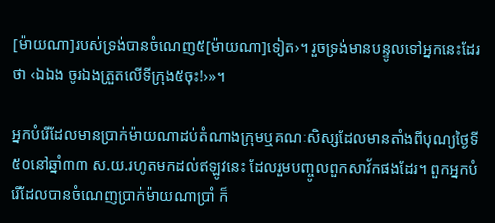[ម៉ាយណា]របស់ទ្រង់បានចំណេញ៥[ម៉ាយណា]ទៀត›។ រួចទ្រង់មានបន្ទូលទៅអ្នកនេះដែរថា ‹ឯឯង ចូរឯងត្រួតលើទីក្រុង៥ចុះ!›»។

អ្នកបំរើដែលមានប្រាក់ម៉ាយណាដប់តំណាងក្រុមឬគណៈសិស្សដែលមានតាំងពីបុណ្យថ្ងៃទី៥០នៅឆ្នាំ៣៣ ស.យ.រហូតមកដល់ឥឡូវនេះ ដែលរួមបញ្ចូលពួកសាវ័កផងដែរ។ ពួកអ្នកបំរើដែលបានចំណេញប្រាក់ម៉ាយណាប្រាំ ក៏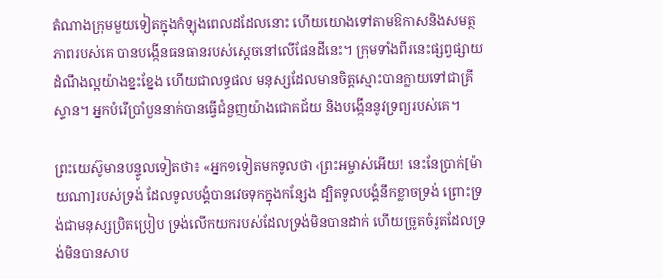តំណាងក្រុមមួយទៀតក្នុងកំឡុងពេលដដែលនោះ ហើយយោងទៅតាមឱកាសនិងសមត្ថភាពរបស់គេ បានបង្កើនធនធានរបស់ស្តេចនៅលើផែនដីនេះ។ ក្រុមទាំងពីរនេះផ្សព្វផ្សាយដំណឹងល្អយ៉ាងខ្នះខ្នែង ហើយជាលទ្ធផល មនុស្សដែលមានចិត្តស្មោះបានក្លាយទៅជាគ្រីស្ទាន។ អ្នកបំរើប្រាំបួននាក់បានធ្វើជំនួញយ៉ាងជោគជ័យ និងបង្កើននូវទ្រព្យរបស់គេ។

ព្រះយេស៊ូមានបន្ទូលទៀតថា៖ «អ្នក១ទៀតមកទូលថា ‹ព្រះអម្ចាស់អើយ! នេះនែប្រាក់[ម៉ាយណា]របស់ទ្រង់ ដែលទូលបង្គំបានវេចទុកក្នុងកន្សែង ដ្បិតទូលបង្គំនឹកខ្លាចទ្រង់ ព្រោះទ្រង់ជាមនុស្សប្រិតប្រៀប ទ្រង់លើកយករបស់ដែលទ្រង់មិនបានដាក់ ហើយច្រូតចំរូតដែលទ្រង់មិនបានសាប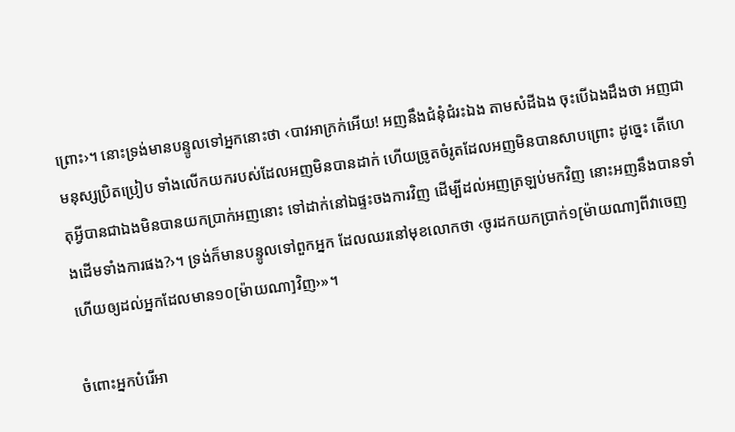ព្រោះ›។ នោះទ្រង់មានបន្ទូលទៅអ្នកនោះថា ‹បាវអាក្រក់អើយ! អញនឹងជំនុំជំរះឯង តាមសំដីឯង ចុះបើឯងដឹងថា អញជាមនុស្សប្រិតប្រៀប ទាំងលើកយករបស់ដែលអញមិនបានដាក់ ហើយច្រូតចំរូតដែលអញមិនបានសាបព្រោះ ដូច្នេះ តើហេតុអ្វីបានជាឯងមិនបានយកប្រាក់អញនោះ ទៅដាក់នៅឯផ្ទះចងការវិញ ដើម្បីដល់អញត្រឡប់មកវិញ នោះអញនឹងបានទាំងដើមទាំងការផង?›។ ទ្រង់ក៏មានបន្ទូលទៅពួកអ្នក ដែលឈរនៅមុខលោកថា ‹ចូរដកយកប្រាក់១[ម៉ាយណា]ពីវាចេញ ហើយឲ្យដល់អ្នកដែលមាន១០[ម៉ាយណា]វិញ›»។

ចំពោះអ្នកបំរើអា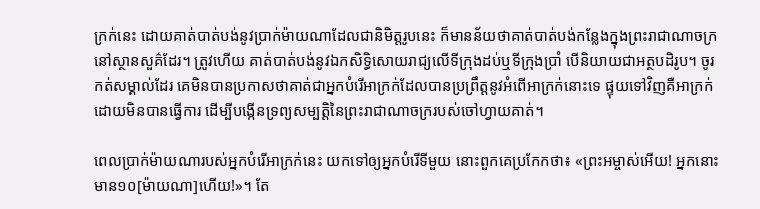ក្រក់នេះ ដោយគាត់បាត់បង់នូវប្រាក់ម៉ាយណាដែលជានិមិត្តរូបនេះ ក៏មានន័យថាគាត់បាត់បង់កន្លែងក្នុងព្រះរាជាណាចក្រនៅស្ថានសួគ៌ដែរ។ ត្រូវហើយ គាត់បាត់បង់នូវឯកសិទ្ធិសោយរាជ្យលើទីក្រុងដប់ឬទីក្រុងប្រាំ បើនិយាយជាអត្ថបដិរូប។ ចូរកត់សម្គាល់ដែរ គេមិនបានប្រកាសថាគាត់ជាអ្នកបំរើអាក្រក់ដែលបានប្រព្រឹត្តនូវអំពើអាក្រក់នោះទេ ផ្ទុយទៅវិញគឺអាក្រក់ ដោយមិនបានធ្វើការ ដើម្បីបង្កើនទ្រព្យសម្បត្ដិនៃព្រះរាជាណាចក្ររបស់ចៅហ្វាយគាត់។

ពេលប្រាក់ម៉ាយណារបស់អ្នកបំរើអាក្រក់នេះ យកទៅឲ្យអ្នកបំរើទីមួយ នោះពួកគេប្រកែកថា៖ «ព្រះអម្ចាស់អើយ! អ្នកនោះមាន១០[ម៉ាយណា]ហើយ!»។ តែ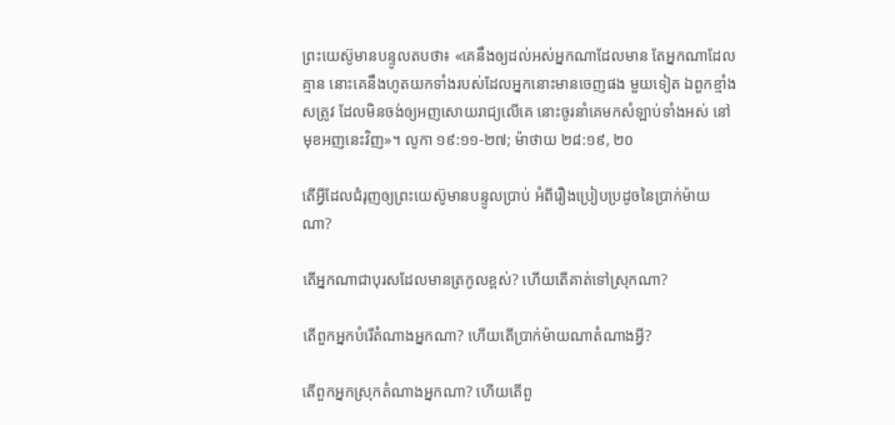ព្រះយេស៊ូមានបន្ទូលតបថា៖ «គេនឹងឲ្យដល់អស់អ្នកណាដែលមាន តែអ្នកណាដែលគ្មាន នោះគេនឹងហូតយកទាំងរបស់ដែលអ្នកនោះមានចេញផង មួយទៀត ឯពួកខ្មាំងសត្រូវ ដែលមិនចង់ឲ្យអញសោយរាជ្យលើគេ នោះចូរនាំគេមកសំឡាប់ទាំងអស់ នៅមុខអញនេះវិញ»។ លូកា ១៩:១១-២៧; ម៉ាថាយ ២៨:១៩, ២០

តើអ្វីដែលជំរុញឲ្យព្រះយេស៊ូមានបន្ទូលប្រាប់ អំពីរឿងប្រៀបប្រដូចនៃប្រាក់ម៉ាយណា?

តើអ្នកណាជាបុរសដែលមានត្រកូលខ្ពស់? ហើយតើគាត់ទៅស្រុកណា?

តើពួកអ្នកបំរើតំណាងអ្នកណា? ហើយតើប្រាក់ម៉ាយណាតំណាងអ្វី?

តើពួកអ្នកស្រុកតំណាងអ្នកណា? ហើយតើពួ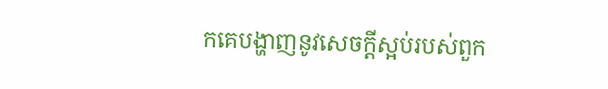កគេបង្ហាញនូវសេចក្ដីស្អប់របស់ពួក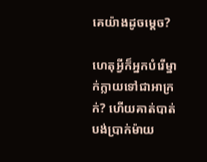គេយ៉ាងដូចម្ដេច?

ហេតុអ្វីក៏អ្នកបំរើម្នាក់ក្លាយទៅជាអាក្រក់? ហើយគាត់បាត់បង់ប្រាក់ម៉ាយ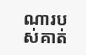ណារបស់គាត់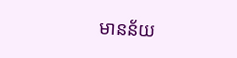មានន័យ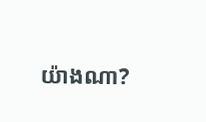យ៉ាងណា?